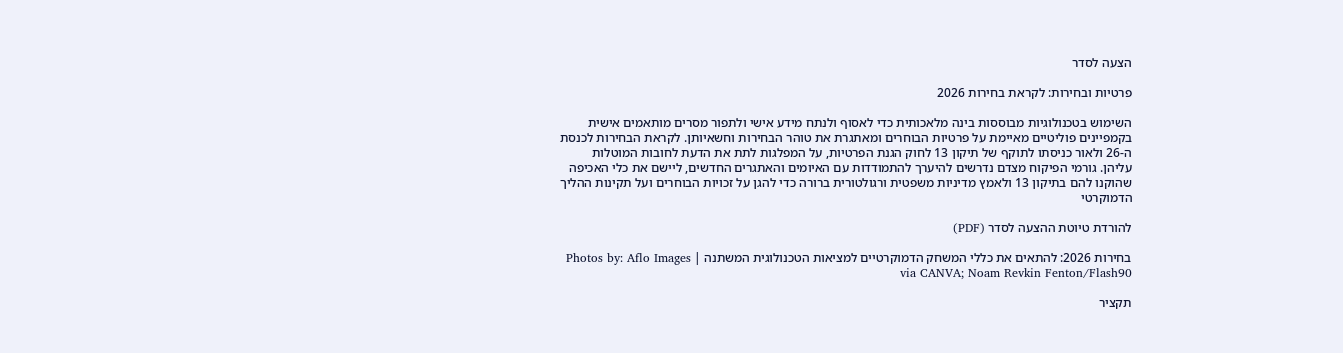הצעה לסדר

פרטיות ובחירות: לקראת בחירות 2026

השימוש בטכנולוגיות מבוססות בינה מלאכותית כדי לאסוף ולנתח מידע אישי ולתפור מסרים מותאמים אישית בקמפיינים פוליטיים מאיימת על פרטיות הבוחרים ומאתגרת את טוהר הבחירות וחשאיותן. לקראת הבחירות לכנסת ה-26 ולאור כניסתו לתוקף של תיקון 13 לחוק הגנת הפרטיות, על המפלגות לתת את הדעת לחובות המוטלות עליהן. גורמי הפיקוח מצדם נדרשים להיערך להתמודדות עם האיומים והאתגרים החדשים, ליישם את כלי האכיפה שהוקנו להם בתיקון 13 ולאמץ מדיניות משפטית ורגולטורית ברורה כדי להגן על זכויות הבוחרים ועל תקינות ההליך הדמוקרטי

להורדת טיוטת ההצעה לסדר (PDF)

בחירות 2026: להתאים את כללי המשחק הדמוקרטיים למציאות הטכנולוגית המשתנה | Photos by: Aflo Images via CANVA; Noam Revkin Fenton/Flash90

תקציר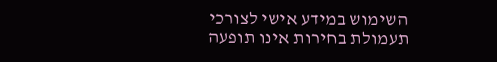השימוש במידע אישי לצורכי תעמולת בחירות אינו תופעה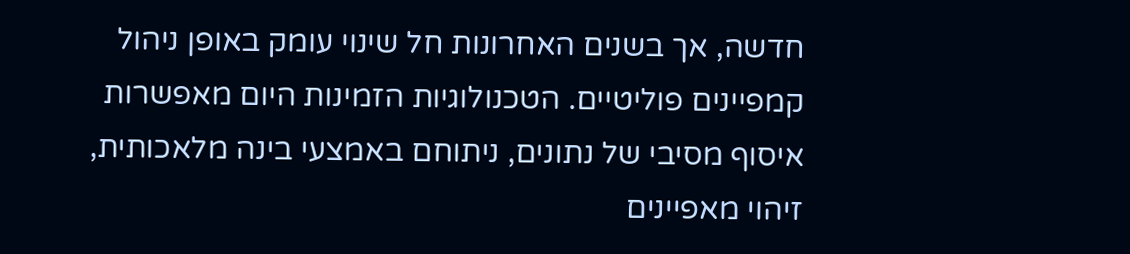חדשה, אך בשנים האחרונות חל שינוי עומק באופן ניהול קמפיינים פוליטיים. הטכנולוגיות הזמינות היום מאפשרות איסוף מסיבי של נתונים, ניתוחם באמצעי בינה מלאכותית, זיהוי מאפיינים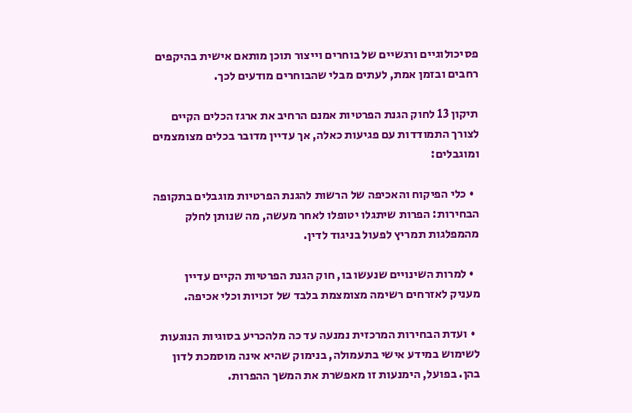פסיכולוגיים ורגשיים של בוחרים וייצור תוכן מותאם אישית בהיקפים רחבים ובזמן אמת, לעתים מבלי שהבוחרים מודעים לכך.

תיקון 13 לחוק הגנת הפרטיות אמנם הרחיב את ארגז הכלים הקיים לצורך התמודדות עם פגיעות כאלה, אך עדיין מדובר בכלים מצומצמים ומוגבלים:

  • כלי הפיקוח והאכיפה של הרשות להגנת הפרטיות מוגבלים בתקופה הבחירות: הפרות שיתגלו יטופלו לאחר מעשה, מה שנותן לחלק מהמפלגות תמריץ לפעול בניגוד לדין.

  • למרות השינויים שנעשו בו, חוק הגנת הפרטיות הקיים עדיין מעניק לאזרחים רשימה מצומצמת בלבד של זכויות וכלי אכיפה.

  • ועדת הבחירות המרכזית נמנעה עד כה מלהכריע בסוגיות הנוגעות לשימוש במידע אישי בתעמולה, בנימוק שהיא אינה מוסמכת לדון בהן. בפועל, הימנעות זו מאפשרת את המשך ההפרות.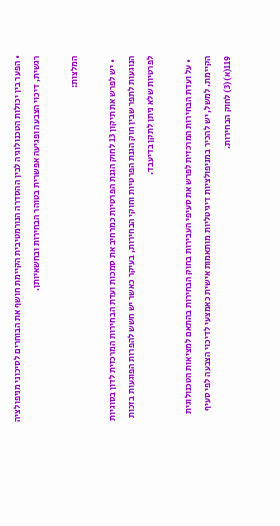• הפער בין יכולות הטכנולוגיה לבין ההסדרה הנורמטיבית הקיימת חושף את הבוחרים לסיכוני מניפולציה רגשית, דיכוי הצבעה ופגיעה אפשרית בטוהר הבחירות ובחשאיותן.

המלצות:

  • יש לפרש את תיקון 13 לחוק הגנת הפרטיות כמרחיב את סמכות ועדת הבחירות המרכזית לדון בסוגיות הנוגעות לתפר שבין חוק הגנת הפרטיות וחוקי הבחירות, בעיקר כאשר יש חשש להפרות הפוגעות בזכות לפרטיות שלא ניתן לתקן בדיעבד.

  • על ועדת הבחירות המרכזית לפרש את סעיפי העבירות בחוק הבחירות בהתאם למציאות הטכנולוגית הקיימת. למשל, יש להכיר במניפולציות דיגיטליות מותאמות אישית כאמצעי לדיכוי הצבעה לפי סעיף 119(א)(3) לחוק הבחירות.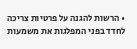• הרשות להגנה על פרטיות צריכה לחדד בפני המפלגות את משמעות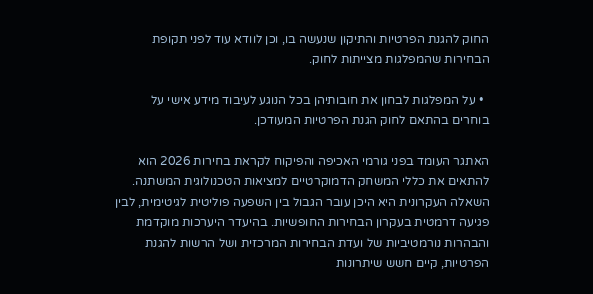החוק להגנת הפרטיות והתיקון שנעשה בו, וכן לוודא עוד לפני תקופת הבחירות שהמפלגות מצייתות לחוק.

  • על המפלגות לבחון את חובותיהן בכל הנוגע לעיבוד מידע אישי על בוחרים בהתאם לחוק הגנת הפרטיות המעודכן.

האתגר העומד בפני גורמי האכיפה והפיקוח לקראת בחירות 2026 הוא להתאים את כללי המשחק הדמוקרטיים למציאות הטכנולוגית המשתנה. השאלה העקרונית היא היכן עובר הגבול בין השפעה פוליטית לגיטימית, לבין פגיעה דרמטית בעקרון הבחירות החופשיות. בהיעדר היערכות מוקדמת והבהרות נורמטיביות של ועדת הבחירות המרכזית ושל הרשות להגנת הפרטיות, קיים חשש שיתרונות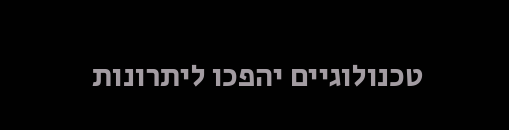טכנולוגיים יהפכו ליתרונות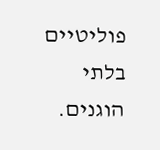פוליטיים בלתי הוגנים.